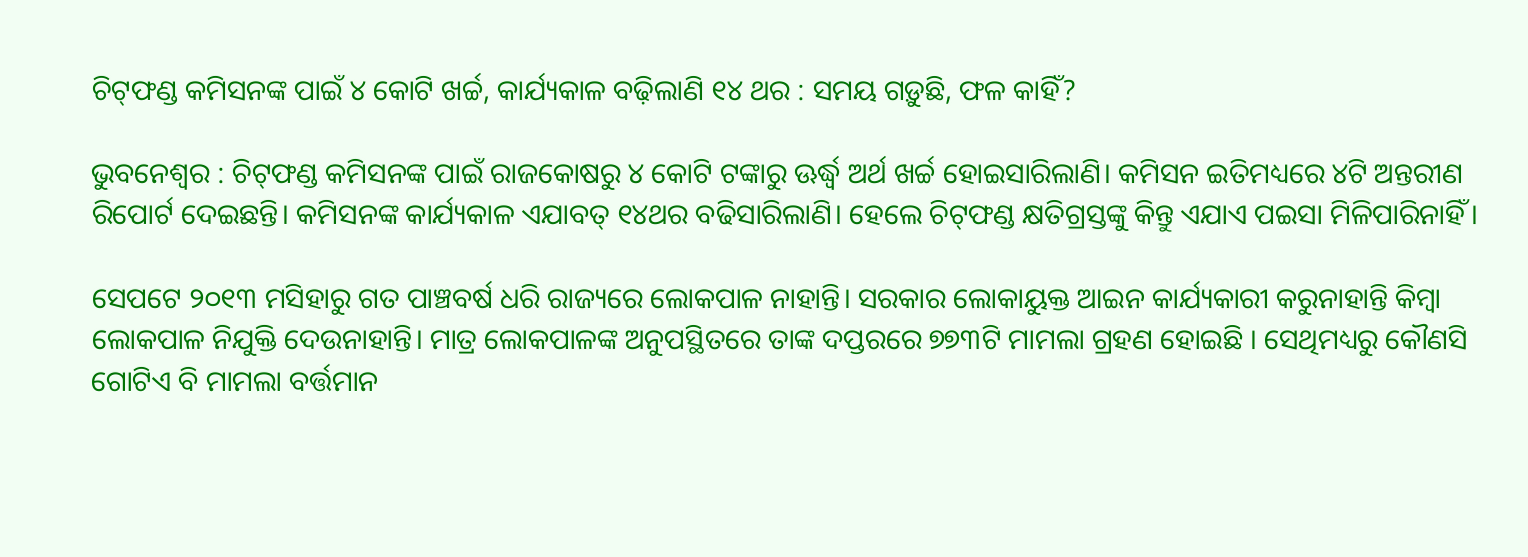ଚିଟ୍‌ଫଣ୍ଡ କମିସନଙ୍କ ପାଇଁ ୪ କୋଟି ଖର୍ଚ୍ଚ, କାର୍ଯ୍ୟକାଳ ବଢ଼ିଲାଣି ୧୪ ଥର : ସମୟ ଗଡ଼ୁଛି, ଫଳ କାହିଁ?

ଭୁବନେଶ୍ୱର : ଚିଟ୍‌ଫଣ୍ଡ କମିସନଙ୍କ ପାଇଁ ରାଜକୋଷରୁ ୪ କୋଟି ଟଙ୍କାରୁ ଊର୍ଦ୍ଧ୍ୱ ଅର୍ଥ ଖର୍ଚ୍ଚ ହୋଇସାରିଲାଣି। କମିସନ ଇତିମଧ୍ୟରେ ୪ଟି ଅନ୍ତରୀଣ ରିପୋର୍ଟ ଦେଇଛନ୍ତି। କମିସନଙ୍କ କାର୍ଯ୍ୟକାଳ ଏଯାବତ୍‌ ୧୪ଥର ବଢିସାରିଲାଣି। ହେଲେ ଚିଟ୍‌ଫଣ୍ଡ କ୍ଷତିଗ୍ରସ୍ତଙ୍କୁ କିନ୍ତୁ ଏଯାଏ ପଇସା ମିଳିପାରିନାହିଁ।

ସେପଟେ ୨୦୧୩ ମସିହାରୁ ଗତ ପାଞ୍ଚବର୍ଷ ଧରି ରାଜ୍ୟରେ ଲୋକପାଳ ନାହାନ୍ତି। ସରକାର ଲୋକାୟୁକ୍ତ ଆଇନ କାର୍ଯ୍ୟକାରୀ କରୁନାହାନ୍ତି କିମ୍ବା ଲୋକପାଳ ନିଯୁକ୍ତି ଦେଉନାହାନ୍ତି। ମାତ୍ର ଲୋକପାଳଙ୍କ ଅନୁପସ୍ଥିତରେ ତାଙ୍କ ଦପ୍ତରରେ ୭୭୩ଟି ମାମଲା ଗ୍ରହଣ ହୋଇଛି । ସେଥିମଧ୍ୟରୁ କୌଣସି ଗୋଟିଏ ବି ମାମଲା ବର୍ତ୍ତମାନ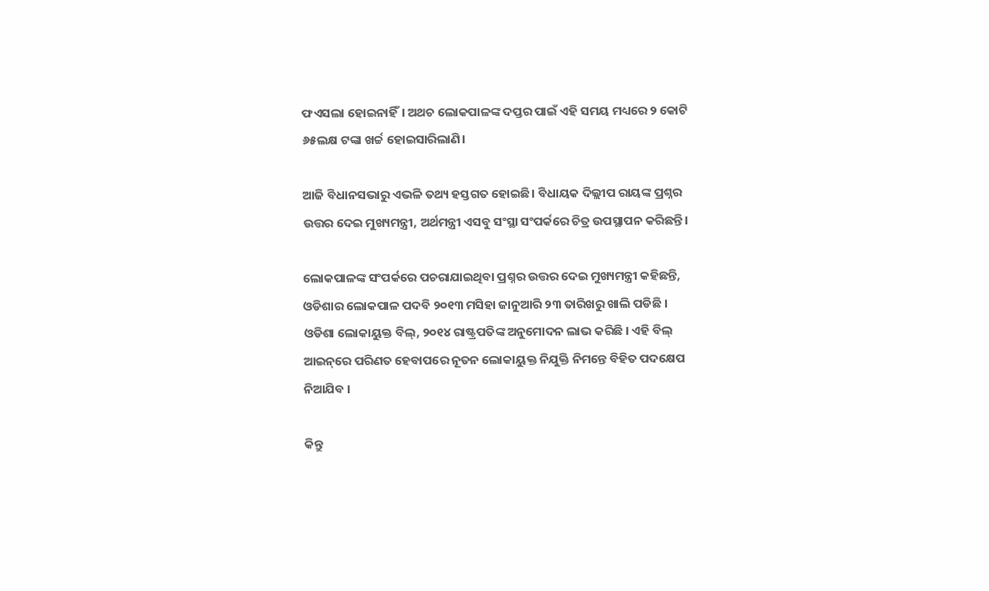ଫଏସଲା ହୋଇନାହିଁ। ଅଥଚ ଲୋକପାଳଙ୍କ ଦପ୍ତର ପାଇଁ ଏହି ସମୟ ମଧ୍ୟରେ ୨ କୋଟି ୬୫ଲକ୍ଷ ଟଙ୍କା ଖର୍ଚ୍ଚ ହୋଇସାରିଲାଣି।

ଆଜି ବିଧାନସଭାରୁ ଏଭଳି ତଥ୍ୟ ହସ୍ତଗତ ହୋଇଛି। ବିଧାୟକ ଦିଲ୍ଲୀପ ରାୟଙ୍କ ପ୍ରଶ୍ନର ଉତ୍ତର ଦେଇ ମୁଖ୍ୟମନ୍ତ୍ରୀ, ଅର୍ଥମନ୍ତ୍ରୀ ଏସବୁ ସଂସ୍ଥା ସଂପର୍କରେ ଚିତ୍ର ଉପସ୍ଥାପନ କରିଛନ୍ତି।

ଲୋକପାଳଙ୍କ ସଂପର୍କରେ ପଚରାଯାଇଥିବା ପ୍ରଶ୍ନର ଉତ୍ତର ଦେଇ ମୁଖ୍ୟମନ୍ତ୍ରୀ କହିଛନ୍ତି, ଓଡିଶାର ଲୋକପାଳ ପଦବି ୨୦୧୩ ମସିହା ଜାନୁଆରି ୨୩ ତାରିଖରୁ ଖାଲି ପଡିଛି । ଓଡିଶା ଲୋକାୟୁକ୍ତ ବିଲ୍‌, ୨୦୧୪ ରାଷ୍ଟ୍ରପତିଙ୍କ ଅନୁମୋଦନ ଲାଭ କରିଛି । ଏହି ବିଲ୍‌ ଆଇନ୍‌ରେ ପରିଣତ ହେବାପରେ ନୂତନ ଲୋକାୟୁକ୍ତ ନିଯୁକ୍ତି ନିମନ୍ତେ ବିହିତ ପଦକ୍ଷେପ ନିଆଯିବ ।

କିନ୍ତୁ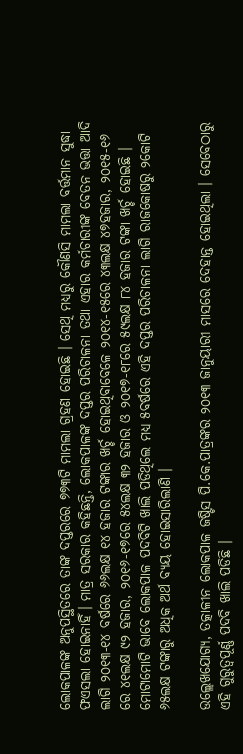ଲୋକପାଳଙ୍କ ଅନୁପସ୍ଥିତରେ ତାଙ୍କ ଦପ୍ତରରେ ୭୭୩ଟି ମାମଲା ଗ୍ରହଣ ହୋଇଛି । ସେଥି ମଧ୍ୟରୁ କୌଣସି ମାମଲା ବର୍ତ୍ତମାନ ସୁଦ୍ଧା ଫଏସଲା ହୋଇନାହିଁ। ମାତ୍ର ସରକାର କହିଛନ୍ତି, ଲୋକପାଳଙ୍କ ଦପ୍ତର ପରିଚାଳନା ତଥା ଏହାର କର୍ମଚାରୀଙ୍କ ବେତନ ଭତ୍ତା ଆଦି ଲାଗି ୨୦୧୩-୧୪ ବର୍ଷରେ ୬୬ଲକ୍ଷ ୧୪ ହଜାର ଟଙ୍କାର ଖର୍ଚ୍ଚ ହୋଇଥିବାବେଳେ ୨୦୧୪-୧୫ରେ ୪୩ଲକ୍ଷ ୪୭ହଜାର, ୨୦୧୫-୧୬ ରେ ୪୧ଲକ୍ଷ ୯୨ ହଜାର, ୨୦୧୬-୧୭ରେ ୫୪ଲକ୍ଷ ୩୨ ହଜାର ଓ ୨୦୧୭-୧୮ରେ ୫୯ଲକ୍ଷ ୮୪ ହଜାର ଟଙ୍କା ଖର୍ଚ୍ଚ ହୋଇଛି । ମୋଟାମୋଟି ଭାବେ ଲୋକପାଳ ପଦବିଟି ଖାଲି ପଡିଥିଲେ ମଧ୍ୟ ୫ବର୍ଷରେ ଏହି ଦପ୍ତର ପରିଚାଳନା ଲାଗି ରାଜକୋଷରୁ ୨କୋଟି ୬୫ଲକ୍ଷ ଟଙ୍କାରୁ ଅଧିକ ଅର୍ଥ ବ୍ୟୟ ହୋଇସାରିଲାଣି ।

ଉଲ୍ଲେଖଯୋଗ୍ୟ, ତତ୍କାଳୀନ ଲୋକପାଳ ଜଷ୍ଟିସ ପି.କେ.ପାତ୍ରଙ୍କର ୨୦୧୩ ଜାନୁୟାରୀ ମାସରେ ଦେହାନ୍ତ ହୋଇଥିଲା । ସେବେଠାରୁ ଏହି ଗୁରୁତ୍ୱପୂର୍ଣ୍ଣ ପଦବି ଖାଲି ପଡିଛି ।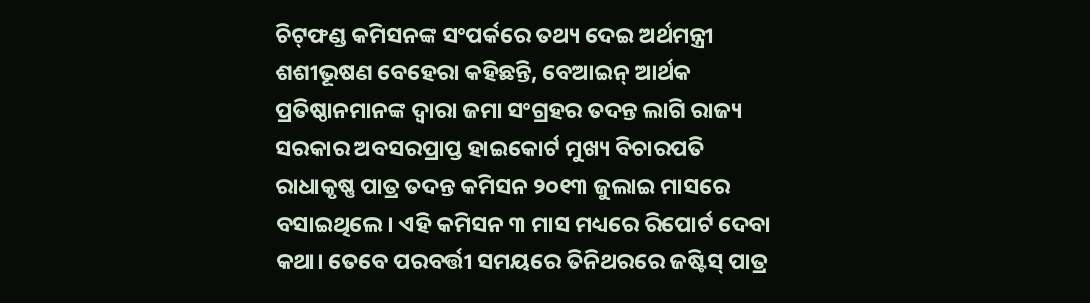ଚିଟ୍‌ଫଣ୍ଡ କମିସନଙ୍କ ସଂପର୍କରେ ତଥ୍ୟ ଦେଇ ଅର୍ଥମନ୍ତ୍ରୀ ଶଶୀଭୂଷଣ ବେହେରା କହିଛନ୍ତି, ବେଆଇନ୍‌ ଆର୍ଥକ ପ୍ରତିଷ୍ଠାନମାନଙ୍କ ଦ୍ୱାରା ଜମା ସଂଗ୍ରହର ତଦନ୍ତ ଲାଗି ରାଜ୍ୟ ସରକାର ଅବସରପ୍ରାପ୍ତ ହାଇକୋର୍ଟ ମୁଖ୍ୟ ବିଚାରପତି ରାଧାକୃଷ୍ଣ ପାତ୍ର ତଦନ୍ତ କମିସନ ୨୦୧୩ ଜୁଲାଇ ମାସରେ ବସାଇଥିଲେ। ଏହି କମିସନ ୩ ମାସ ମଧ୍ୟରେ ରିପୋର୍ଟ ଦେବା କଥା। ତେବେ ପରବର୍ତ୍ତୀ ସମୟରେ ତିନିଥରରେ ଜଷ୍ଟିସ୍‌ ପାତ୍ର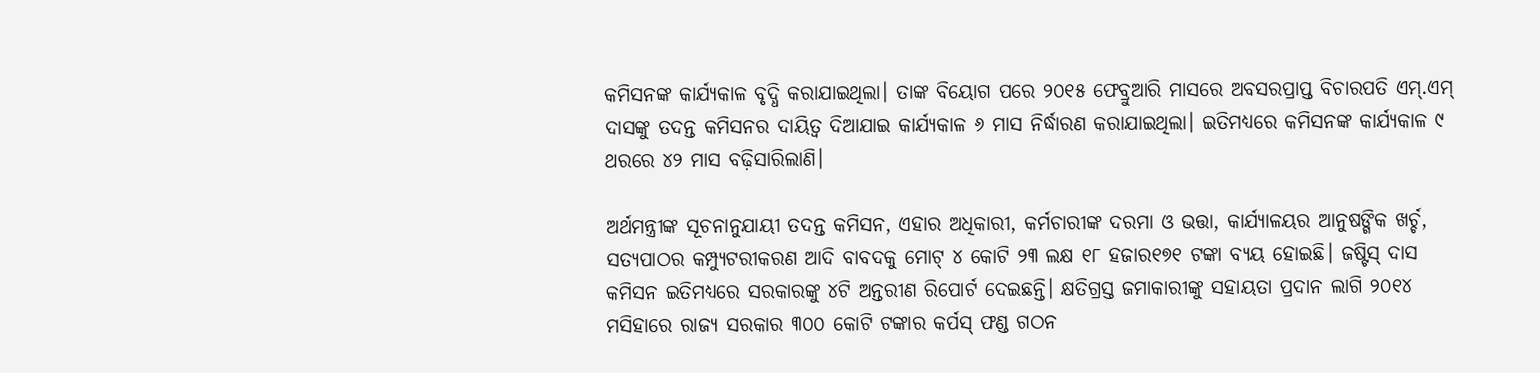କମିସନଙ୍କ କାର୍ଯ୍ୟକାଳ ବୃଦ୍ଧି କରାଯାଇଥିଲା। ତାଙ୍କ ବିୟୋଗ ପରେ ୨୦୧୫ ଫେବ୍ରୁଆରି ମାସରେ ଅବସରପ୍ରାପ୍ତ ବିଚାରପତି ଏମ୍‌.ଏମ୍‌ ଦାସଙ୍କୁ ତଦନ୍ତ କମିସନର ଦାୟିତ୍ୱ ଦିଆଯାଇ କାର୍ଯ୍ୟକାଳ ୬ ମାସ ନିର୍ଦ୍ଧାରଣ କରାଯାଇଥିଲା। ଇତିମଧ୍ୟରେ କମିସନଙ୍କ କାର୍ଯ୍ୟକାଳ ୯ ଥରରେ ୪୨ ମାସ ବଢ଼ିସାରିଲାଣି।

ଅର୍ଥମନ୍ତ୍ରୀଙ୍କ ସୂଚନାନୁଯାୟୀ ତଦନ୍ତ କମିସନ, ଏହାର ଅଧିକାରୀ, କର୍ମଚାରୀଙ୍କ ଦରମା ଓ ଭତ୍ତା, କାର୍ଯ୍ୟାଳୟର ଆନୁଷଙ୍ଗିକ ଖର୍ଚ୍ଚ, ସତ୍ୟପାଠର କମ୍ପ୍ୟୁଟରୀକରଣ ଆଦି ବାବଦକୁ ମୋଟ୍‌ ୪ କୋଟି ୨୩ ଲକ୍ଷ ୧୮ ହଜାର୧୭୧ ଟଙ୍କା ବ୍ୟୟ ହୋଇଛି। ଜଷ୍ଟିସ୍‌ ଦାସ କମିସନ ଇତିମଧ୍ୟରେ ସରକାରଙ୍କୁ ୪ଟି ଅନ୍ତରୀଣ ରିପୋର୍ଟ ଦେଇଛନ୍ତି। କ୍ଷତିଗ୍ରସ୍ତ ଜମାକାରୀଙ୍କୁ ସହାୟତା ପ୍ରଦାନ ଲାଗି ୨୦୧୪ ମସିହାରେ ରାଜ୍ୟ ସରକାର ୩୦୦ କୋଟି ଟଙ୍କାର କର୍ପସ୍‌ ଫଣ୍ଡ ଗଠନ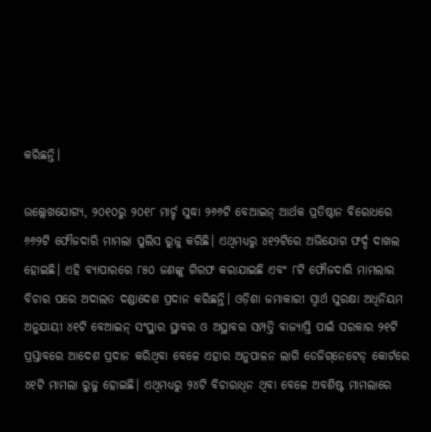କରିଛନ୍ତି।

ଉଲ୍ଲେଖଯୋଗ୍ୟ, ୨୦୧୦ରୁ ୨୦୧୮ ମାର୍ଚ୍ଚ ସୁଦ୍ଧା ୨୬୬ଟି ବେଆଇନ୍‌ ଆର୍ଥକ ପ୍ରତିଷ୍ଠାନ ବିରୋଧରେ ୬୬୨ଟି ଫୌଜଦାରି ମାମଲା ପୁଲିସ ରୁଜୁ କରିଛି। ଏଥିମଧ୍ୟରୁ ୪୧୨ଟିରେ ଅଭିଯୋଗ ଫର୍ଦ୍ଦ ଦାଖଲ ହୋଇଛି। ଏହି ବ୍ୟାପାରରେ ୮୫୦ ଜଣଙ୍କୁ ଗିରଫ କରାଯାଇଛି ଏବଂ ୮ଟି ଫୌଜଦାରି ମାମଲାର ବିଚାର ପରେ ଅଦାଲତ ଦଣ୍ଡାଦେଶ ପ୍ରଦାନ କରିଛନ୍ତି। ଓଡ଼ିଶା ଜମାକାରୀ ସ୍ୱାର୍ଥ ସୁରକ୍ଷା ଅଧିନିୟମ ଅନୁଯାୟୀ ୪୧ଟି ବେଆଇନ୍‌ ସଂସ୍ଥାର ସ୍ଥାବର ଓ ଅସ୍ଥାବର ସମ୍ପତ୍ତି ବାଜ୍ୟାପ୍ତି ପାଇଁ ସରକାର ୨୧ଟି ପ୍ରସ୍ତାବରେ ଆଦେଶ ପ୍ରଦାନ କରିଥିବା ବେଳେ ଏହାର ଅନୁପାଳନ ଲାଗି ଡେଜିଗ୍‌ନେଟେଡ୍‌ କୋର୍ଟରେ ୪୧ଟି ମାମଲା ରୁଜୁ ହୋଇଛି। ଏଥିମଧ୍ୟରୁ ୨୪ଟି ବିଚାରାଧିନ ଥିବା ବେଳେ ଅବଶିଷ୍ଟ ମାମଲାରେ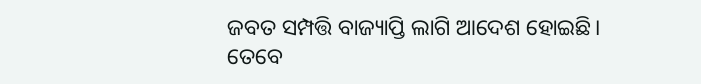ଜବତ ସମ୍ପତ୍ତି ବାଜ୍ୟାପ୍ତି ଲାଗି ଆଦେଶ ହୋଇଛି। ତେବେ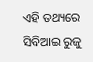ଏହି ତଥ୍ୟରେ ସିବିଆଇ ରୁଜୁ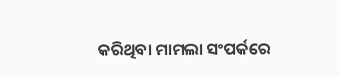କରିଥିବା ମାମଲା ସଂପର୍କରେ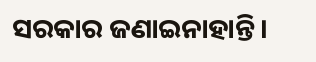ସରକାର ଜଣାଇନାହାନ୍ତି।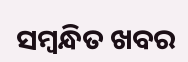ସମ୍ବନ୍ଧିତ ଖବର